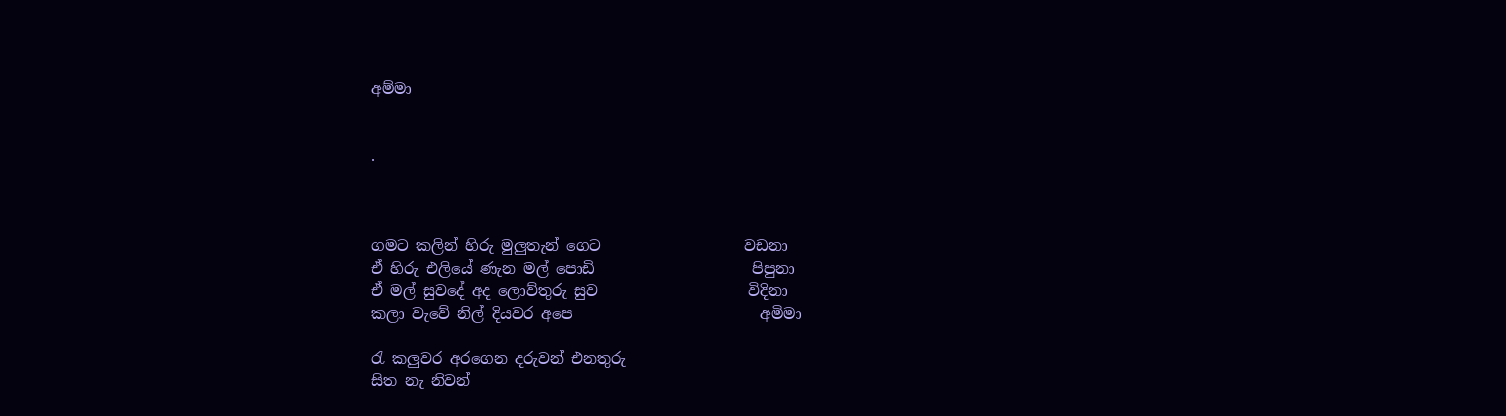අම්මා


.



ගමට කලින් හිරු මුලුතැන් ගෙට                   වඩනා
ඒ හිරු එලියේ ණැන මල් පොඩි                     පිපුනා
ඒ මල් සුවදේ අද ලොව්තුරු සුව                    විදිනා
කලා වැවේ නිල් දියවර අපෙ                         අමිමා

රැ කලුවර අරගෙන දරුවන් එනතුරු
සිත නැ නිවන්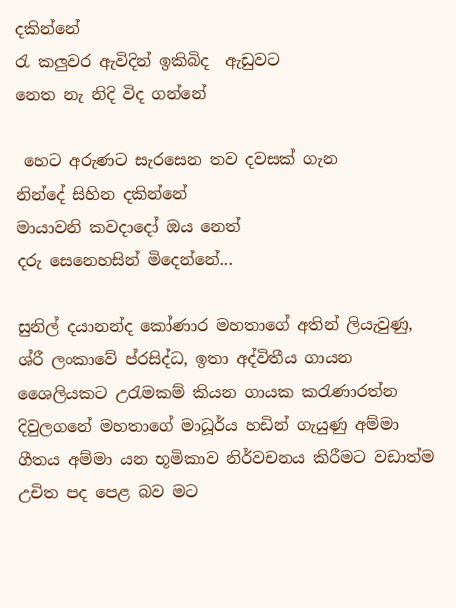දකින්නේ
රැ කලුවර ඇවිදින් ඉකිබිද  ඇඩුවට
නෙත නැ නිදි විද ගන්නේ

 හෙට අරුණට සැරසෙන තව දවසක් ගැන
නින්දේ සිහින දකින්නේ
මායාවනි කවදාදෝ ඔය නෙත්
දරු සෙනෙහසින් මිදෙන්නේ...

සුනිල් දයානන්ද කෝණාර මහතාගේ ‍අතින් ලියැවුණු, ශ්රී ලංකාවේ ප්රසිද්ධ, ඉතා අද්විතීය ගායන ශෛලියකට උරැමකම් කියන ගායක කරැණාරත්න දිවුලගනේ මහතාගේ මාධූර්ය හඩින් ගැයුණු අම්මා ගීතය අම්මා යන භූමිකාව නිර්වචනය කිරීමට වඩාත්ම උචිත පද පෙළ බව මට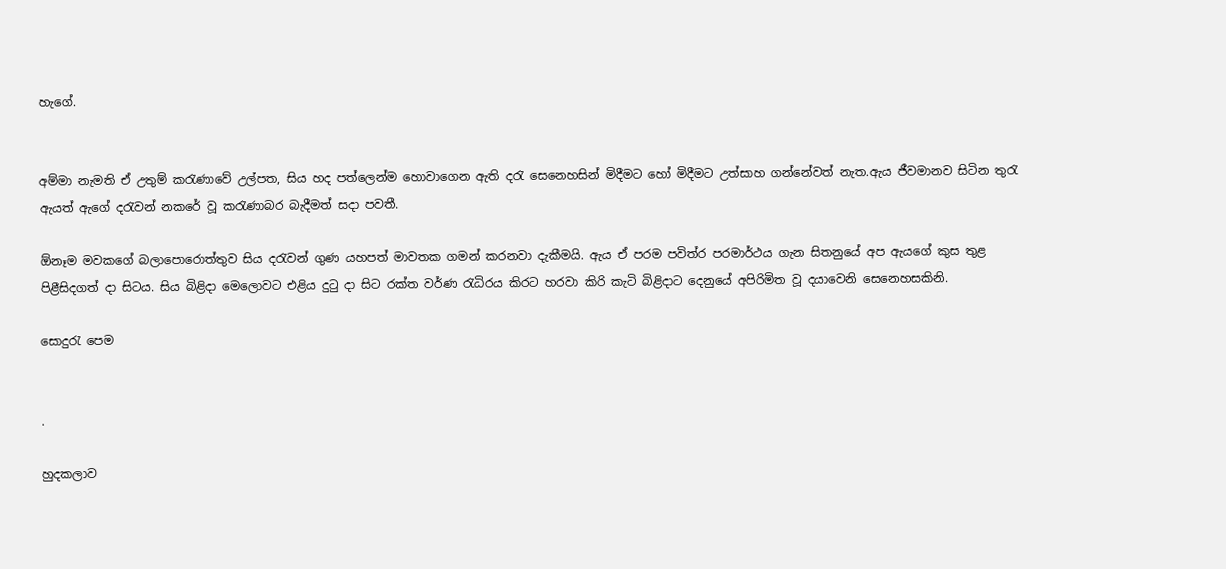හැගේ.


අම්මා නැමති ඒ උතුම් කරැණාවේ උල්පත, සිය හද පත්ලෙන්ම හොවාගෙන ඇති දරැ සෙනෙහසින් මිදීමට හෝ මිදීමට උත්සාහ ගන්නේවත් නැත.ඇය ජීවමානව සිටින තුරැ ඇයත් ඇගේ දරැවන් නකරේ වූ කරැණාබර බැදීමත් සදා පවතී.

ඕනෑම මවකගේ බලාපොරොත්තුව සිය දරැවන් ගුණ යහපත් මාවතක ගමන් කරනවා දැකීමයි. ඇය ඒ පරම පවිත්ර පරමාර්ථය ගැන සිතනුයේ අප ඇයගේ කුස තුළ පිළීසිදගත් දා සිටය. සිය බිළිදා මෙලොවට එළිය දුටු දා සිට රක්ත වර්ණ රැධිරය කිරට හරවා කිරි කැටි බිළිදාට දෙනුයේ අපිරිමිත වූ දයාවෙනි සෙනෙහසකිනි.

සොදුරැ පෙම


.

හුදකලාව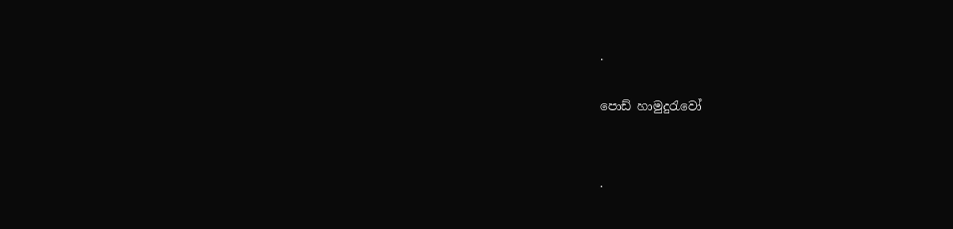.

පොඩ් හාමුදුරැවෝ


.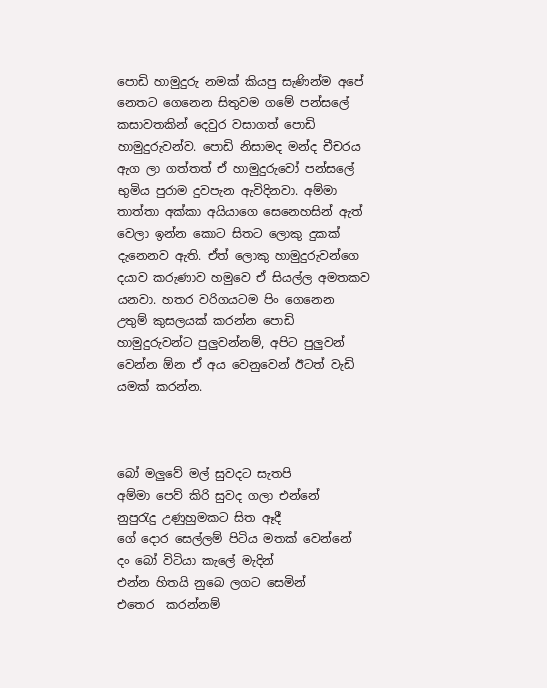පොඩි හාමුදුරු නමක් කියපු සැණින්ම අපේ නෙතට ගෙනෙන සිතුවම ගමේ පන්සලේ කසාවතකින් දෙවුර වසාගත් පොඩි හාමුදුරුවන්ව. පොඩි නිසාමද මන්ද චීචරය ඇග ලා ගත්තත් ඒ හාමුදුරුවෝ පන්සලේ භුමිය පුරාම දුවපැන ඇවිදිනවා. අම්මා තාත්තා අක්කා අයියාගෙ සෙනෙහසින් ඇත් වෙලා ඉන්න කොට සිතට ලොකු දුකක් දැනෙනව ඇති. ඒත් ලොකු හාමුදුරුවන්ගෙ දයාව කරුණාව හමුවෙ ඒ සියල්ල අමතකව යනවා. හතර වරිගයටම පිං ගෙනෙන
උතුම් කුසලයක් කරන්න පොඩි හාමුදුරුවන්ට පුලුවන්නම්, අපිට පුලුවන් වෙන්න ඕන ඒ අය වෙනුවෙන් ඊටත් වැඩි යමක් කරන්න.



බෝ මලුවේ මල් සුවදට සැතපි
අම්මා පෙව් කිරි සුවද ගලා එන්නේ
නුපුරැදු උණුහුමකට සිත ඈදී
ගේ දොර සෙල්ලම් පිටිය මතක් වෙන්නේ
දං බෝ විටියා කැලේ මැදින්
එන්න හිතයි නුබෙ ලගට සෙමින්
එතෙර  කරන්නම්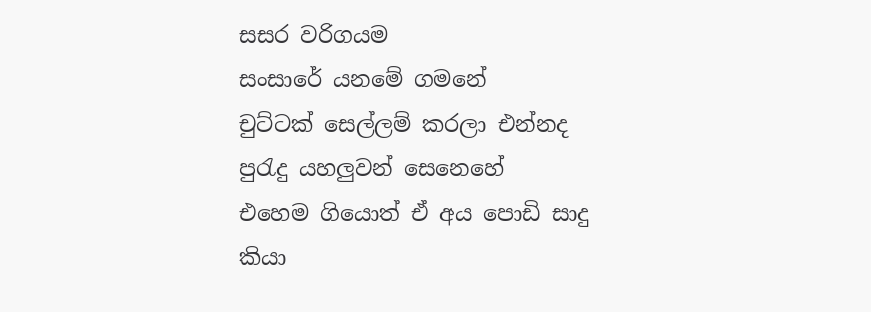සසර වරිගයම
සංසාරේ යනමේ ගමනේ
චුට්ටක් සෙල්ලම් කරලා එන්නද
පුරැදු යහලුවන් සෙනෙහේ
එහෙම ගියොත් ඒ අය පොඩි සාදු
කියා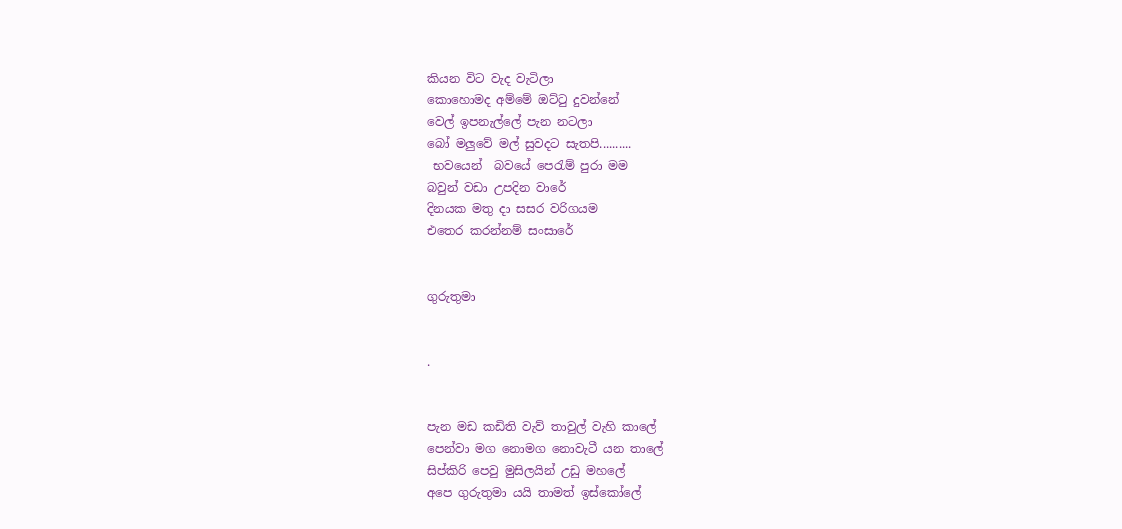කියන විට වැද වැටිලා
කොහොමද අම්මේ ඔට්ටු දුවන්නේ
වෙල් ඉපනැල්ලේ පැන නටලා
බෝ මලුවේ මල් සුවදට සැතපි..........
 භවයෙන්  බවයේ පෙරැම් පුරා මම
බවුන් වඩා උපදින වාරේ
දිනයක මතු දා සසර වරිගයම
එ‍තෙර කරන්නම් සංසාරේ


ගුරුතුමා


.


පැන මඩ කඩිති වැව් තාවුල් වැහි කාලේ
පෙන්වා මග නොමග නොවැටී යන තාලේ
සිප්කිරි පෙවු මුසිලයින් උඩු මහලේ
අපෙ ගුරුතුමා යයි තාමත් ඉස්කෝලේ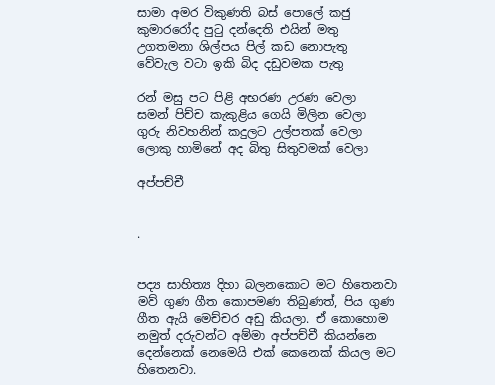සාමා අමර විකුණති බස් පොලේ කජු
කුමාරරෝද පුටු දන්දෙති එයින් මතු
උගතමනා ශිල්පය පිල් කඩ නොපැතු
වේවැල වටා ඉකි බිද දඩුවමක පැතු

රන් මසු පට පිළි අභරණ උරණ වෙලා
සමන් පිච්ච කැකුළිය ගෙයි මිලින වෙලා
ගුරු නිවහනින් කදුලට උල්‍පතක් වෙලා
ලොකු හාමිනේ අද බිතු සිතුවමක් වෙලා

අප්පච්චී


.


පද්‍ය සාහිත්‍ය දිහා බලනකොට මට හිතෙනවා මව් ගුණ ගීත කොපමණ තිබුණත්, පිය ගුණ ගීත ඇයි මෙච්චර අඩු කියලා. ඒ කොහොම නමුත් දරුවන්ට අම්මා අප්පච්චී කියන්නෙ දෙන්නෙක් නෙමෙයි එක් කෙනෙක් කියල මට හිතෙනවා.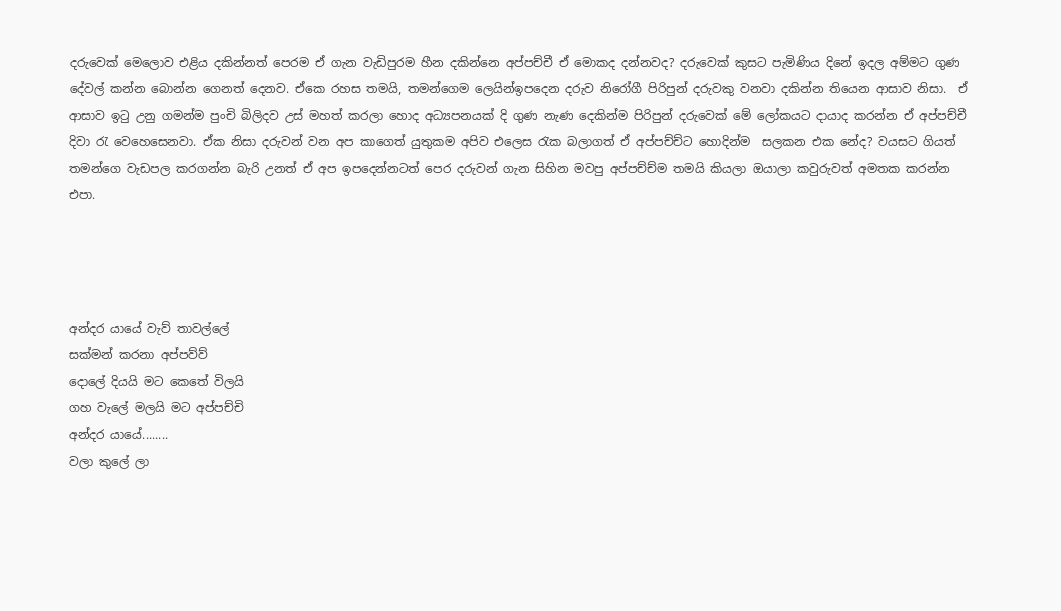දරුවෙක් මෙලොව එළිය දකින්නත් පෙරම ඒ ගැන වැඩිපුරම හීන දකින්නෙ අප්පච්චී ඒ මොකද දන්නවද? දරුවෙක් කුසට පැමිණිය දිනේ ඉදල අම්මට ගුණ දේවල් කන්න බොන්න ගෙනත් දෙනව. ඒකෙ රහස තමයි, තමන්ගෙම ලෙයින්ඉපදෙන දරුව නිරෝගී පිරිපුන් දරුවකු වනවා දකින්න තියෙන ආසාව නිසා.  ඒ ආසාව ඉටු උනු ගමන්ම පුංචි බිලිදව උස් මහත් කරලා හොද අධ්‍යපනයක් දි ගුණ නැණ දෙකින්ම පිරිපුන් දරුවෙක් මේ ලෝකයට දායාද කරන්න ඒ අප්පච්චී දිවා රැ වෙහෙසෙනවා. ඒක නිසා දරුවන් වන අප කාගෙත් යුතුකම අපිව එලෙස රැක බලාගත් ඒ අප්පච්ච්ට හොදින්ම  සලකන එක නේද? වයසට ගියත් තමන්ගෙ වැඩපල කරගන්න බැරි උනත් ඒ අප ඉපදෙන්නටත් පෙර දරුවන් ගැන සිහින මවපු අප්පච්ච්ම තමයි කියලා ඔයාලා කවුරුවත් අමතක කරන්න එපා.




අන්දර යායේ වැව් තාවල්ලේ
සක්මන් කරනා අප්පව්ව්
දොලේ දියයි මට කෙතේ විලයි
ගහ වැලේ මලයි මට අප්පච්චි
අන්දර යායේ........
වලා කුලේ ලා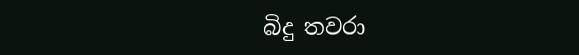බිදු තවරා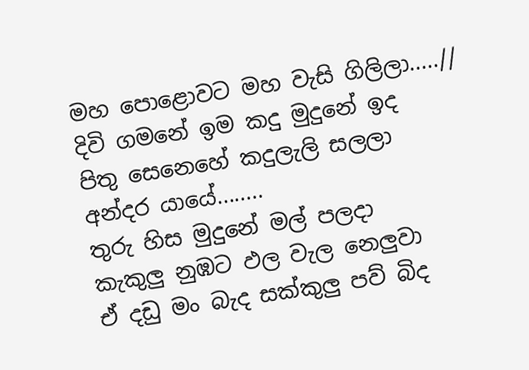මහ පොළොවට මහ වැසි ගිලිලා.....//
දිවි ගමනේ ඉම කදු මුදුනේ ඉද
පිතු සෙනෙහේ කදුලැලි සලලා
අන්දර යායේ........
තුරු හිස මුදුනේ මල් පලදා
කැකුලු නුඹට ඵල වැල නෙලුවා
ඒ දඩු මං බැද සක්කුලු පව් බිද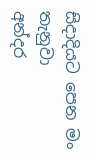සිදාදියට පෙන මං තැනුවා
අන්දර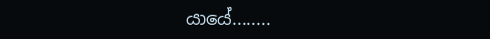යායේ........